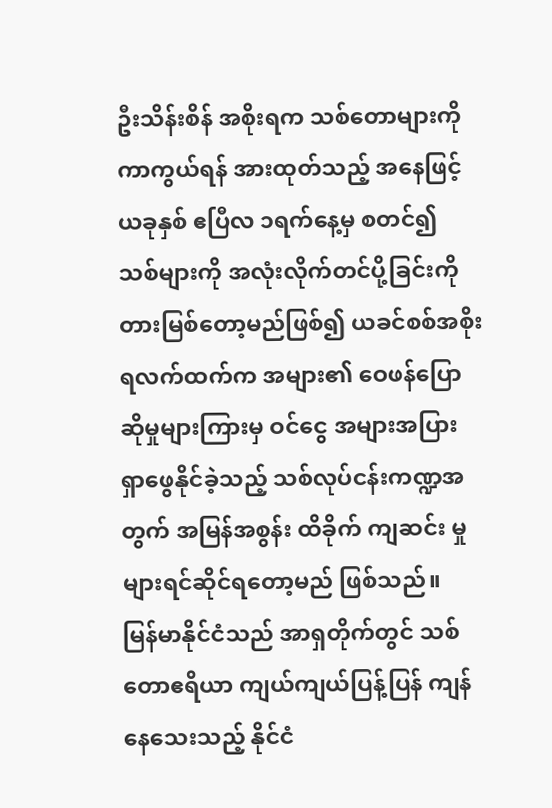ဦးသိန်းစိန် အစိုးရက သစ်တောများကို ကာကွယ်ရန် အားထုတ်သည့် အနေဖြင့် ယခုနှစ် ဧပြီလ ၁ရက်နေ့မှ စတင်၍ သစ်များကို အလုံးလိုက်တင်ပို့ခြင်းကို တားမြစ်တော့မည်ဖြစ်၍ ယခင်စစ်အစိုးရလက်ထက်က အများ၏ ဝေဖန်ပြောဆိုမှုများကြားမှ ဝင်ငွေ အများအပြား ရှာဖွေနိုင်ခဲ့သည့် သစ်လုပ်ငန်းကဏ္ဍအတွက် အမြန်အစွန်း ထိခိုက် ကျဆင်း မှုများရင်ဆိုင်ရတော့မည် ဖြစ်သည်။
မြန်မာနိုင်ငံသည် အာရှတိုက်တွင် သစ်တောဧရိယာ ကျယ်ကျယ်ပြန့်ပြန် ကျန်နေသေးသည့် နိုင်ငံ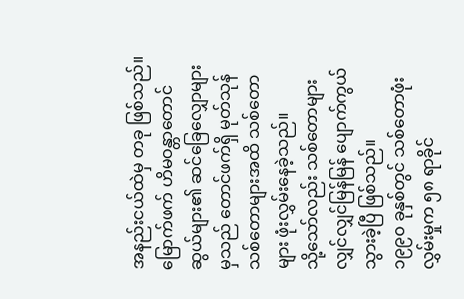အနည်းငယ်ထဲမှ တခု ဖြစ်သည်။ မြောက်ဖက် ဟိမဝန္တာတောင်ဆွယ်များ၏ ဆင်ခြေလျှောများမှသည် တောင်ဖက်ရှိ မုတ်သုန်သစ်တောများအထိ သစ်တောများ ဖုံးလွှမ်းနေခဲ့သည်။
သို့သော်လည်း သစ်တောများ လျှင်လျှင်မြန်မြန် ပျောက်ကွယ်သွားခဲ့ပြီ ဖြစ်သည်။
၁၉၉၀ ခုနှစ်တွင် သစ်တောဖုံးလွှမ်းမှုက ၅၈ ရာခိုင်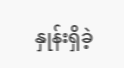နှုန်းရှိခဲ့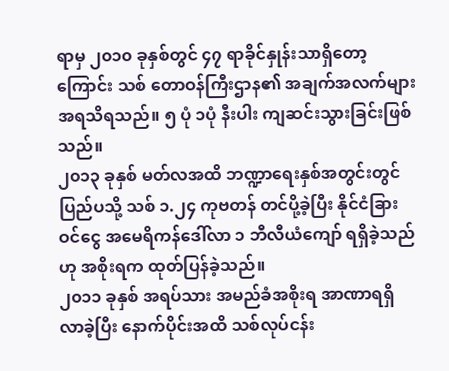ရာမှ ၂၀၁၀ ခုနှစ်တွင် ၄၇ ရာခိုင်နှုန်းသာရှိတော့ကြောင်း သစ် တောဝန်ကြီးဌာန၏ အချက်အလက်များအရသိရသည်။ ၅ ပုံ ၁ပုံ နီးပါး ကျဆင်းသွားခြင်းဖြစ်သည်။
၂၀၁၃ ခုနှစ် မတ်လအထိ ဘဏ္ဍာရေးနှစ်အတွင်းတွင် ပြည်ပသို့ သစ် ၁.၂၄ ကုဗတန် တင်ပို့ခဲ့ပြီး နိုင်ငံခြားဝင်ငွေ အမေရိကန်ဒေါ်လာ ၁ ဘီလီယံကျော် ရရှိခဲ့သည်ဟု အစိုးရက ထုတ်ပြန်ခဲ့သည်။
၂၀၁၁ ခုနှစ် အရပ်သား အမည်ခံအစိုးရ အာဏာရရှိလာခဲ့ပြီး နောက်ပိုင်းအထိ သစ်လုပ်ငန်း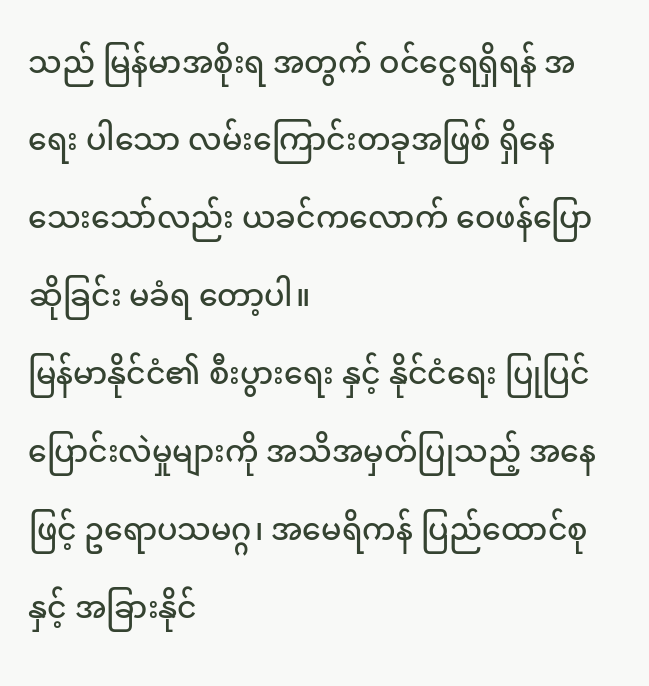သည် မြန်မာအစိုးရ အတွက် ဝင်ငွေရရှိရန် အရေး ပါသော လမ်းကြောင်းတခုအဖြစ် ရှိနေသေးသော်လည်း ယခင်ကလောက် ဝေဖန်ပြောဆိုခြင်း မခံရ တော့ပါ။
မြန်မာနိုင်ငံ၏ စီးပွားရေး နှင့် နိုင်ငံရေး ပြုပြင်ပြောင်းလဲမှုများကို အသိအမှတ်ပြုသည့် အနေဖြင့် ဥရောပသမဂ္ဂ၊ အမေရိကန် ပြည်ထောင်စုနှင့် အခြားနိုင်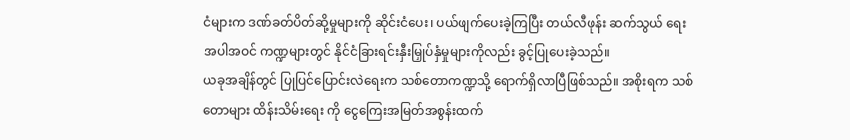ငံများက ဒဏ်ခတ်ပိတ်ဆို့မှုများကို ဆိုင်းငံပေး၊ ပယ်ဖျက်ပေးခဲ့ကြပြီး တယ်လီဖုန်း ဆက်သွယ် ရေး အပါအဝင် ကဏ္ဍများတွင် နိုင်ငံခြားရင်းနှီးမြှုပ်နှံမှုများကိုလည်း ခွင့်ပြုပေးခဲ့သည်။
ယခုအချိန်တွင် ပြုပြင်ပြောင်းလဲရေးက သစ်တောကဏ္ဍသို့ ရောက်ရှိလာပြီဖြစ်သည်။ အစိုးရက သစ်တောများ ထိန်းသိမ်းရေး ကို ငွေကြေးအမြတ်အစွန်းထက်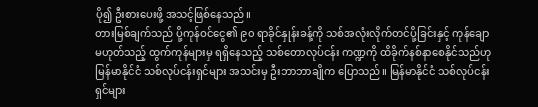ပို၍ ဦးစားပေးဖို့ အသင့်ဖြစ်နေသည်။
တားမြစ်ချက်သည် ပို့ကုန်ဝင်ငွေ၏ ၉၀ ရာခိုင်နှုန်းခန့်ကို သစ်အလုံးလိုက်တင်ပို့ခြင်းနှင့် ကုန်ချောမဟုတ်သည့် ထွက်ကုန်များမှ ရရှိနေသည့် သစ်တောလုပ်ငန်း ကဏ္ဍကို ထိခိုက်နစ်နာစေနိုင်သည်ဟု မြန်မာနိုင်ငံ သစ်လုပ်ငန်းရှင်များ အသင်းမှ ဦးဘာဘာချိုက ပြောသည်။ မြန်မာနိုင်ငံ သစ်လုပ်ငန်းရှင်များ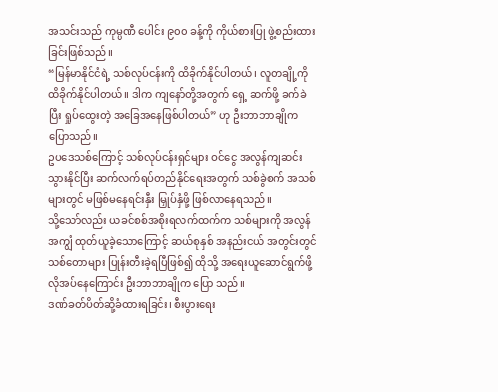အသင်းသည် ကုမ္ပဏီ ပေါင်း ၉၀၀ ခန့်ကို ကိုယ်စားပြု ဖွဲ့စည်းထားခြင်းဖြစ်သည်။
“မြန်မာနိုင်ငံရဲ့ သစ်လုပ်ငန်းကို ထိခိုက်နိုင်ပါတယ်၊ လူတချို့ကို ထိခိုက်နိုင်ပါတယ်။ ဒါက ကျနော်တို့အတွက် ရှေ့ ဆက်ဖို့ ခက်ခဲပြီး ရှုပ်ထွေးတဲ့ အခြေအနေဖြစ်ပါတယ်” ဟု ဦးဘာဘာချိုက ပြောသည်။
ဥပဒေသစ်ကြောင့် သစ်လုပ်ငန်းရှင်များ ဝင်ငွေ အလွန်ကျဆင်းသွားနိုင်ပြီး ဆက်လက်ရပ်တည်နိုင်ရေးအတွက် သစ်ခွဲစက် အသစ်များတွင် မဖြစ်မနေရင်းနှီး မြှုပ်နှံဖို့ ဖြစ်လာနေရသည်။
သို့သော်လည်း ယခင်စစ်အစိုးရလက်ထက်က သစ်များကို အလွန်အကျွံ ထုတ်ယူခဲ့သောကြောင့် ဆယ်စုနှစ် အနည်းငယ် အတွင်းတွင် သစ်တောများ ပြုန်းတီးခဲ့ရပြီဖြစ်၍ ထိုသို့ အရေးယူဆောင်ရွက်ဖို့ လိုအပ်နေကြောင်း ဦးဘာဘာချိုက ပြော သည်။
ဒဏ်ခတ်ပိတ်ဆို့ခံထားရခြင်း၊ စီးပွားရေး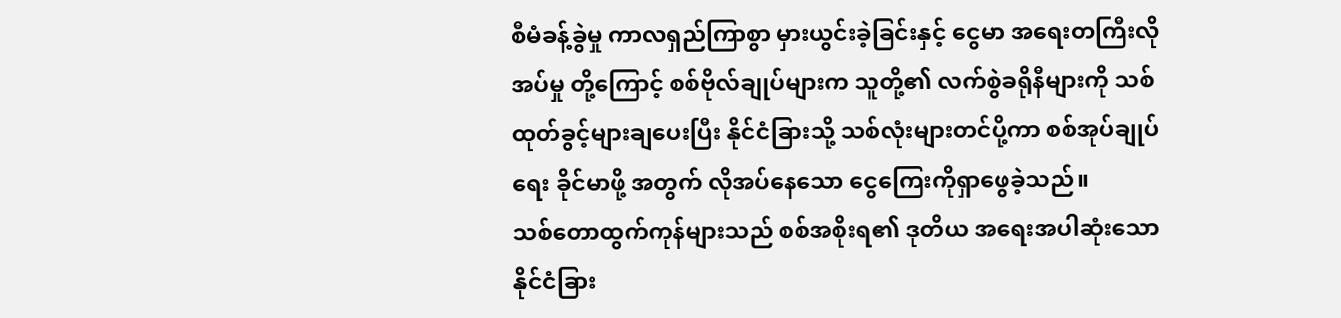စီမံခန့်ခွဲမှု ကာလရှည်ကြာစွာ မှားယွင်းခဲ့ခြင်းနှင့် ငွေမာ အရေးတကြီးလိုအပ်မှု တို့ကြောင့် စစ်ဗိုလ်ချုပ်များက သူတို့၏ လက်စွဲခရိုနီများကို သစ်ထုတ်ခွင့်များချပေးပြီး နိုင်ငံခြားသို့ သစ်လုံးများတင်ပို့ကာ စစ်အုပ်ချုပ်ရေး ခိုင်မာဖို့ အတွက် လိုအပ်နေသော ငွေကြေးကိုရှာဖွေခဲ့သည်။
သစ်တောထွက်ကုန်များသည် စစ်အစိုးရ၏ ဒုတိယ အရေးအပါဆုံးသော နိုင်ငံခြား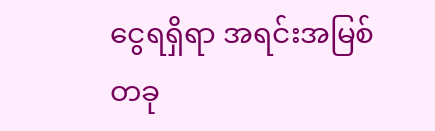ငွေရရှိရာ အရင်းအမြစ်တခု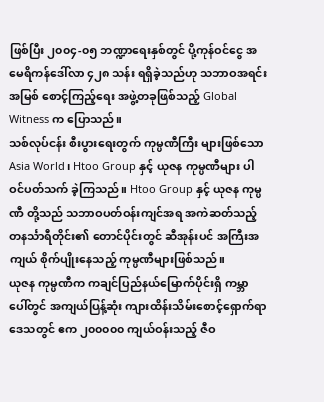ဖြစ်ပြီး ၂၀၀၄-၀၅ ဘဏ္ဍာရေးနှစ်တွင် ပို့ကုန်ဝင်ငွေ အမေရိကန်ဒေါ်လာ ၄၂၈ သန်း ရရှိခဲ့သည်ဟု သဘာဝအရင်းအမြစ် စောင့်ကြည့်ရေး အဖွဲ့တခုဖြစ်သည့် Global Witness က ပြောသည်။
သစ်လုပ်ငန်း စီးပွားရေးတွက် ကုမ္ပဏီကြီး များဖြစ်သော Asia World၊ Htoo Group နှင့် ယုဇန ကုမ္ပဏီများ ပါဝင်ပတ်သက် ခဲ့ကြသည်။ Htoo Group နှင့် ယုဇန ကုမ္ပဏီ တို့သည် သဘာဝပတ်ဝန်းကျင်အရ အကဲဆတ်သည့် တနင်္သာရီတိုင်း၏ တောင်ပိုင်းတွင် ဆီအုန်းပင် အကြီးအကျယ် စိုက်ပျိုးနေသည့် ကုမ္ပဏီများဖြစ်သည်။
ယုဇန ကုမ္ပဏီက ကချင်ပြည်နယ်မြောက်ပိုင်းရှိ ကမ္ဘာပေါ်တွင် အကျယ်ပြန့်ဆုံး ကျားထိန်းသိမ်းစောင့်ရှောက်ရာဒေသတွင် ဧက ၂၀၀၀၀၀ ကျယ်ဝန်းသည့် ဇီဝ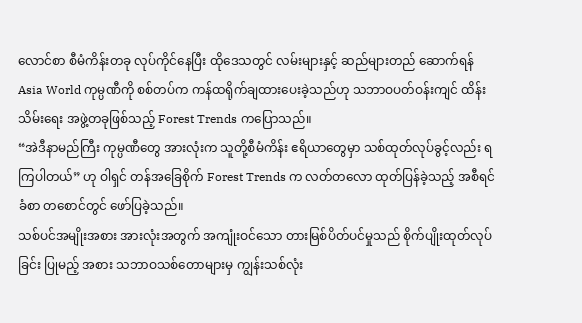လောင်စာ စီမံကိန်းတခု လုပ်ကိုင်နေပြီး ထိုဒေသတွင် လမ်းများနှင့် ဆည်များတည် ဆောက်ရန် Asia World ကုမ္ပဏီကို စစ်တပ်က ကန်ထရိုက်ချထားပေးခဲ့သည်ဟု သဘာဝပတ်ဝန်းကျင် ထိန်းသိမ်းရေး အဖွဲ့တခုဖြစ်သည့် Forest Trends ကပြောသည်။
“အဲဒီနာမည်ကြီး ကုမ္ပဏီတွေ အားလုံးက သူတို့စီမံကိန်း ဧရိယာတွေမှာ သစ်ထုတ်လုပ်ခွင့်လည်း ရကြပါတယ်” ဟု ဝါရှင် တန်အခြေစိုက် Forest Trends က လတ်တလော ထုတ်ပြန်ခဲ့သည့် အစီရင်ခံစာ တစောင်တွင် ဖော်ပြခဲ့သည်။
သစ်ပင်အမျိုးအစား အားလုံးအတွက် အကျုံးဝင်သော တားမြစ်ပိတ်ပင်မှုသည် စိုက်ပျိုးထုတ်လုပ်ခြင်း ပြုမည့် အစား သဘာဝသစ်တောများမှ ကျွန်းသစ်လုံး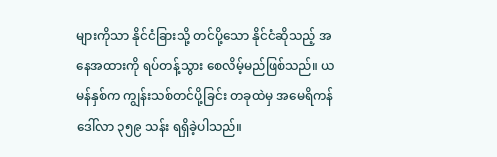များကိုသာ နိုင်ငံခြားသို့ တင်ပို့သော နိုင်ငံဆိုသည့် အနေအထားကို ရပ်တန့်သွား စေလိမ့်မည်ဖြစ်သည်။ ယမန်နှစ်က ကျွန်းသစ်တင်ပို့ခြင်း တခုထဲမှ အမေရိကန်ဒေါ်လာ ၃၅၉ သန်း ရရှိခဲ့ပါသည်။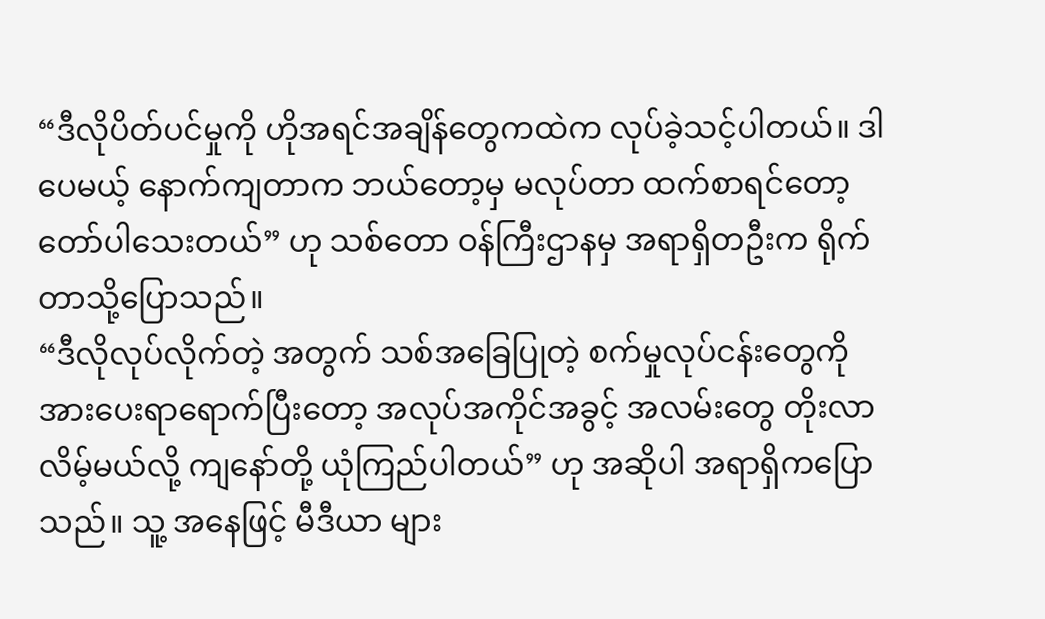“ဒီလိုပိတ်ပင်မှုကို ဟိုအရင်အချိန်တွေကထဲက လုပ်ခဲ့သင့်ပါတယ်။ ဒါပေမယ့် နောက်ကျတာက ဘယ်တော့မှ မလုပ်တာ ထက်စာရင်တော့ တော်ပါသေးတယ်” ဟု သစ်တော ဝန်ကြီးဌာနမှ အရာရှိတဦးက ရိုက်တာသို့ပြောသည်။
“ဒီလိုလုပ်လိုက်တဲ့ အတွက် သစ်အခြေပြုတဲ့ စက်မှုလုပ်ငန်းတွေကို အားပေးရာရောက်ပြီးတော့ အလုပ်အကိုင်အခွင့် အလမ်းတွေ တိုးလာလိမ့်မယ်လို့ ကျနော်တို့ ယုံကြည်ပါတယ်” ဟု အဆိုပါ အရာရှိကပြောသည်။ သူ့ အနေဖြင့် မီဒီယာ များ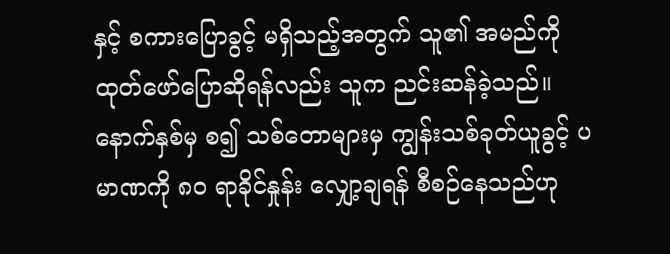နှင့် စကားပြောခွင့် မရှိသည့်အတွက် သူ၏ အမည်ကို ထုတ်ဖော်ပြောဆိုရန်လည်း သူက ညင်းဆန်ခဲ့သည်။
နောက်နှစ်မှ စ၍ သစ်တောများမှ ကျွန်းသစ်ခုတ်ယူခွင့် ပမာဏကို ၈၀ ရာခိုင်နှုန်း လျှော့ချရန် စီစဉ်နေသည်ဟု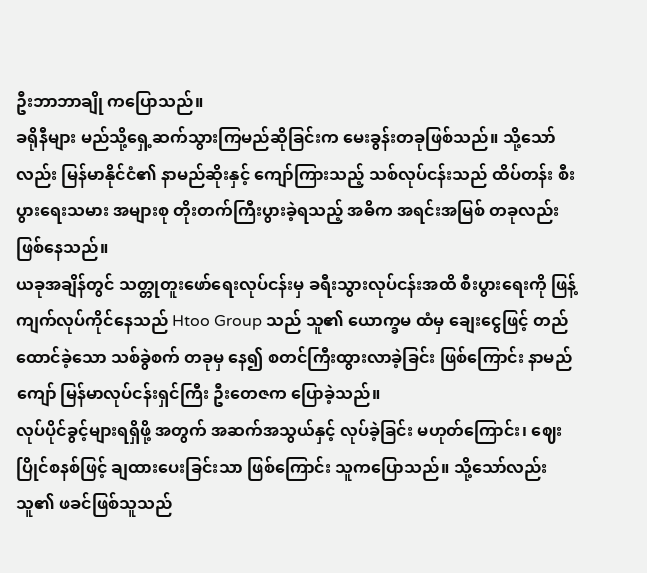ဦးဘာဘာချို ကပြောသည်။
ခရိုနီများ မည်သို့ရှေ့ဆက်သွားကြမည်ဆိုခြင်းက မေးခွန်းတခုဖြစ်သည်။ သို့သော်လည်း မြန်မာနိုင်ငံ၏ နာမည်ဆိုးနှင့် ကျော်ကြားသည့် သစ်လုပ်ငန်းသည် ထိပ်တန်း စီးပွားရေးသမား အများစု တိုးတက်ကြီးပွားခဲ့ရသည့် အဓိက အရင်းအမြစ် တခုလည်း ဖြစ်နေသည်။
ယခုအချိန်တွင် သတ္တုတူးဖော်ရေးလုပ်ငန်းမှ ခရီးသွားလုပ်ငန်းအထိ စီးပွားရေးကို ဖြန့်ကျက်လုပ်ကိုင်နေသည် Htoo Group သည် သူ၏ ယောက္ခမ ထံမှ ချေးငွေဖြင့် တည်ထောင်ခဲ့သော သစ်ခွဲစက် တခုမှ နေ၍ စတင်ကြီးထွားလာခဲ့ခြင်း ဖြစ်ကြောင်း နာမည်ကျော် မြန်မာလုပ်ငန်းရှင်ကြီး ဦးတေဇက ပြောခဲ့သည်။
လုပ်ပိုင်ခွင့်များရရှိဖို့ အတွက် အဆက်အသွယ်နှင့် လုပ်ခဲ့ခြင်း မဟုတ်ကြောင်း၊ ဈေးပြိုင်စနစ်ဖြင့် ချထားပေးခြင်းသာ ဖြစ်ကြောင်း သူကပြောသည်။ သို့သော်လည်း သူ၏ ဖခင်ဖြစ်သူသည်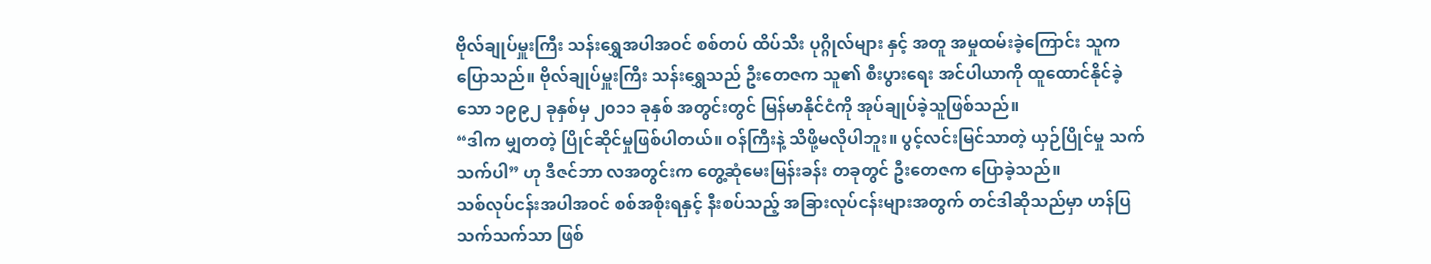ဗိုလ်ချုပ်မှူးကြီး သန်းရွှေအပါအဝင် စစ်တပ် ထိပ်သီး ပုဂ္ဂိုလ်များ နှင့် အတူ အမှုထမ်းခဲ့ကြောင်း သူကပြောသည်။ ဗိုလ်ချုပ်မှူးကြီး သန်းရွှေသည် ဦးတေဇက သူ၏ စီးပွားရေး အင်ပါယာကို ထူထောင်နိုင်ခဲ့သော ၁၉၉၂ ခုနှစ်မှ ၂၀၁၁ ခုနှစ် အတွင်းတွင် မြန်မာနိုင်ငံကို အုပ်ချုပ်ခဲ့သူဖြစ်သည်။
“ဒါက မျှတတဲ့ ပြိုင်ဆိုင်မှုဖြစ်ပါတယ်။ ဝန်ကြီးနဲ့ သိဖို့မလိုပါဘူး။ ပွင့်လင်းမြင်သာတဲ့ ယှဉ်ပြိုင်မှု သက်သက်ပါ” ဟု ဒီဇင်ဘာ လအတွင်းက တွေ့ဆုံမေးမြန်းခန်း တခုတွင် ဦးတေဇက ပြောခဲ့သည်။
သစ်လုပ်ငန်းအပါအဝင် စစ်အစိုးရနှင့် နီးစပ်သည့် အခြားလုပ်ငန်းများအတွက် တင်ဒါဆိုသည်မှာ ဟန်ပြသက်သက်သာ ဖြစ်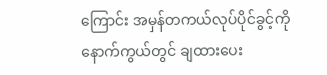ကြောင်း အမှန်တကယ်လုပ်ပိုင်ခွင့်ကို နောက်ကွယ်တွင် ချထားပေး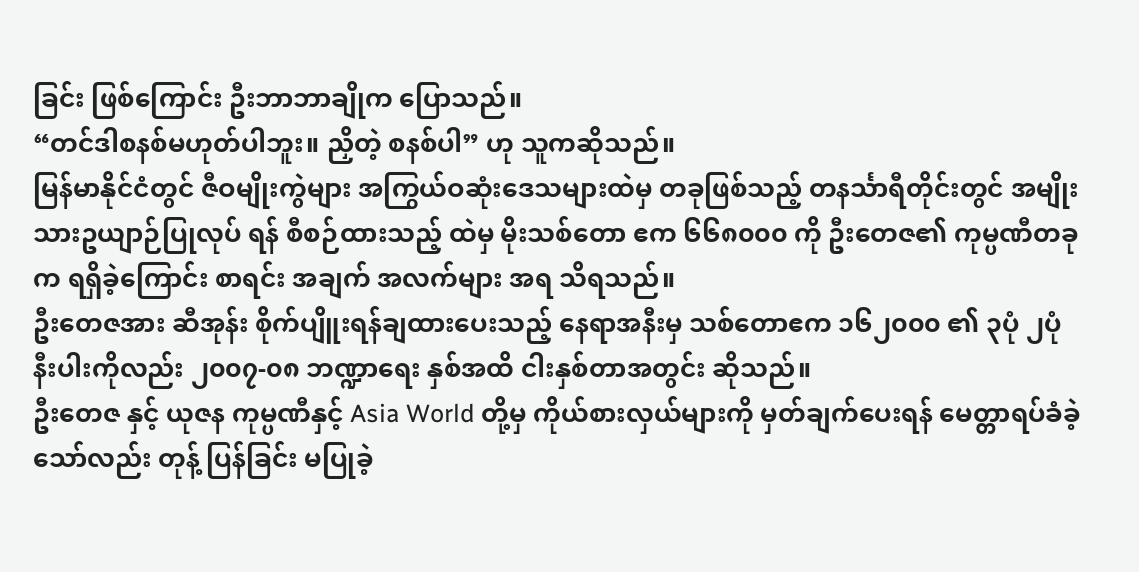ခြင်း ဖြစ်ကြောင်း ဦးဘာဘာချိုက ပြောသည်။
“တင်ဒါစနစ်မဟုတ်ပါဘူး။ ညှိတဲ့ စနစ်ပါ” ဟု သူကဆိုသည်။
မြန်မာနိုင်ငံတွင် ဇီဝမျိုးကွဲများ အကြွယ်ဝဆုံးဒေသများထဲမှ တခုဖြစ်သည့် တနင်္သာရီတိုင်းတွင် အမျိုးသားဥယျာဉ်ပြုလုပ် ရန် စီစဉ်ထားသည့် ထဲမှ မိုးသစ်တော ဧက ၆၆၈၀၀၀ ကို ဦးတေဇ၏ ကုမ္ပဏီတခုက ရရှိခဲ့ကြောင်း စာရင်း အချက် အလက်များ အရ သိရသည်။
ဦးတေဇအား ဆီအုန်း စိုက်ပျိူးရန်ချထားပေးသည့် နေရာအနီးမှ သစ်တောဧက ၁၆၂၀၀၀ ၏ ၃ပုံ ၂ပုံ နီးပါးကိုလည်း ၂၀၀၇-၀၈ ဘဏ္ဍာရေး နှစ်အထိ ငါးနှစ်တာအတွင်း ဆိုသည်။
ဦးတေဇ နှင့် ယုဇန ကုမ္ပဏီနှင့် Asia World တို့မှ ကိုယ်စားလှယ်များကို မှတ်ချက်ပေးရန် မေတ္တာရပ်ခံခဲ့သော်လည်း တုန့် ပြန်ခြင်း မပြုခဲ့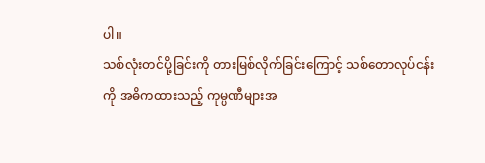ပါ။
သစ်လုံးတင်ပို့ခြင်းကို တားမြစ်လိုက်ခြင်းကြောင့် သစ်တောလုပ်ငန်းကို အဓိကထားသည့် ကုမ္ပဏီများအ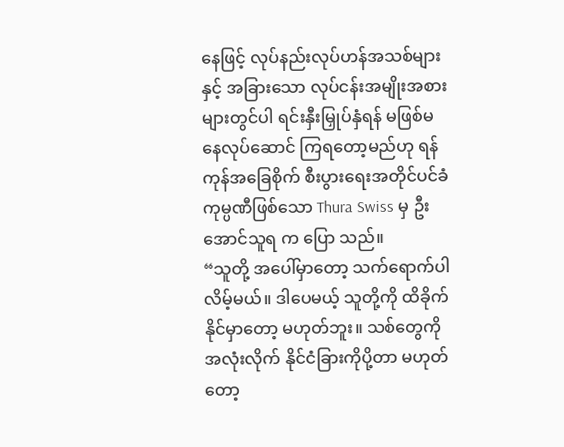နေဖြင့် လုပ်နည်းလုပ်ဟန်အသစ်များ နှင့် အခြားသော လုပ်ငန်းအမျိုးအစားများတွင်ပါ ရင်းနှီးမြှုပ်နှံရန် မဖြစ်မနေလုပ်ဆောင် ကြရတော့မည်ဟု ရန်ကုန်အခြေစိုက် စီးပွားရေးအတိုင်ပင်ခံ ကုမ္ပဏီဖြစ်သော Thura Swiss မှ ဦးအောင်သူရ က ပြော သည်။
“သူတို့ အပေါ်မှာတော့ သက်ရောက်ပါလိမ့်မယ်။ ဒါပေမယ့် သူတို့ကို ထိခိုက်နိုင်မှာတော့ မဟုတ်ဘူး။ သစ်တွေကို အလုံးလိုက် နိုင်ငံခြားကိုပို့တာ မဟုတ်တော့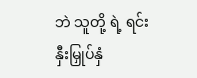ဘဲ သူတို့ ရဲ့ ရင်းနှီးမြှုပ်နှံ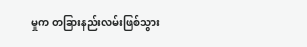မှုက တခြားနည်းလမ်းဖြစ်သွား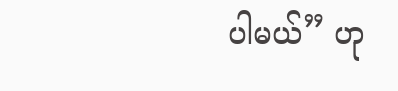ပါမယ်” ဟု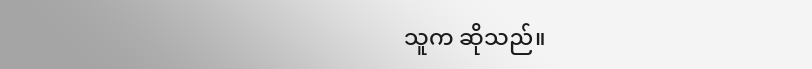သူက ဆိုသည်။